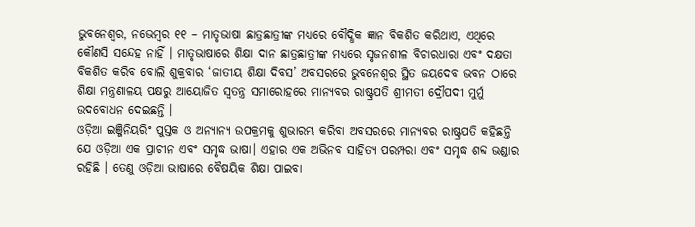ଭୁବନେଶ୍ୱର, ନଭେମ୍ବର ୧୧ – ମାତୃଭାଷା ଛାତ୍ରଛାତ୍ରୀଙ୍କ ମଧ୍ୟରେ ବୌଦ୍ଧିକ ଜ୍ଞାନ ବିକଶିତ କରିଥାଏ, ଏଥିରେ କୌଣସି ସନ୍ଦେହ ନାହିଁ । ମାତୃଭାଷାରେ ଶିକ୍ଷା ଦାନ ଛାତ୍ରଛାତ୍ରୀଙ୍କ ମଧ୍ୟରେ ସୃଜନଶୀଳ ବିଚାରଧାରା ଏବଂ ଦକ୍ଷତା ବିକଶିତ କରିବ ବୋଲି ଶୁକ୍ରବାର ‘ଜାତୀୟ ଶିକ୍ଷା ଦିବସ’ ଅବସରରେ ଭୁବନେଶ୍ୱର ସ୍ଥିତ ଜୟଦେବ ଭବନ ଠାରେ ଶିକ୍ଷା ମନ୍ତ୍ରଣାଳୟ ପକ୍ଷରୁ ଆୟୋଜିତ ସ୍ୱତନ୍ତ୍ର ସମାରୋହରେ ମାନ୍ୟବର ରାଷ୍ଟ୍ରପତି ଶ୍ରୀମତୀ ଦ୍ରୌପଦୀ ମୁର୍ମୁ ଉଦବୋଧନ ଦେଇଛନ୍ତି ।
ଓଡ଼ିଆ ଇଞ୍ଜିନିୟରିଂ ପୁସ୍ତକ ଓ ଅନ୍ୟାନ୍ୟ ଉପକ୍ରମକୁ ଶୁଭାରମ୍ଭ କରିବା ଅବସରରେ ମାନ୍ୟବର ରାଷ୍ଟ୍ରପତି କହିଛନ୍ତି ଯେ ଓଡ଼ିଆ ଏକ ପ୍ରାଚୀନ ଏବଂ ସମୃଦ୍ଧ ଭାଷା। ଏହାର ଏକ ଅଭିନବ ସାହିତ୍ୟ ପରମ୍ପରା ଏବଂ ସମୃଦ୍ଧ ଶବ୍ଦ ଭଣ୍ଡାର ରହିଛି । ତେଣୁ ଓଡ଼ିଆ ଭାଷାରେ ବୈଷୟିକ ଶିକ୍ଷା ପାଇବା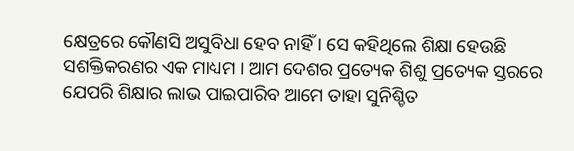କ୍ଷେତ୍ରରେ କୌଣସି ଅସୁବିଧା ହେବ ନାହିଁ । ସେ କହିଥିଲେ ଶିକ୍ଷା ହେଉଛି ସଶକ୍ତିକରଣର ଏକ ମାଧ୍ୟମ । ଆମ ଦେଶର ପ୍ରତ୍ୟେକ ଶିଶୁ ପ୍ରତ୍ୟେକ ସ୍ତରରେ ଯେପରି ଶିକ୍ଷାର ଲାଭ ପାଇପାରିବ ଆମେ ତାହା ସୁନିଶ୍ଚିତ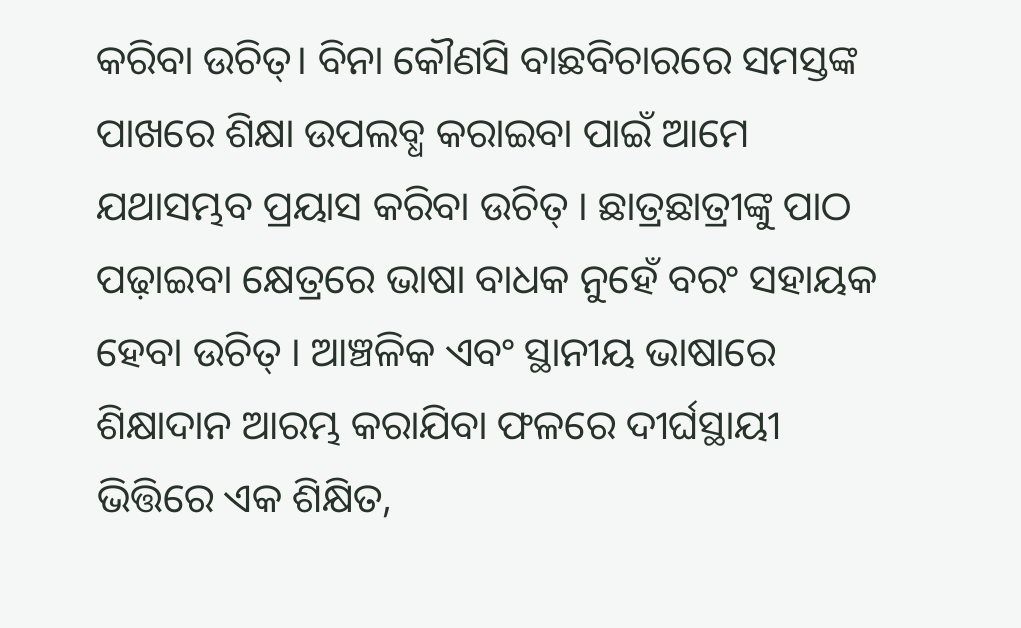କରିବା ଉଚିତ୍। ବିନା କୌଣସି ବାଛବିଚାରରେ ସମସ୍ତଙ୍କ ପାଖରେ ଶିକ୍ଷା ଉପଲବ୍ଧ କରାଇବା ପାଇଁ ଆମେ ଯଥାସମ୍ଭବ ପ୍ରୟାସ କରିବା ଉଚିତ୍ । ଛାତ୍ରଛାତ୍ରୀଙ୍କୁ ପାଠ ପଢ଼ାଇବା କ୍ଷେତ୍ରରେ ଭାଷା ବାଧକ ନୁହେଁ ବରଂ ସହାୟକ ହେବା ଉଚିତ୍ । ଆଞ୍ଚଳିକ ଏବଂ ସ୍ଥାନୀୟ ଭାଷାରେ ଶିକ୍ଷାଦାନ ଆରମ୍ଭ କରାଯିବା ଫଳରେ ଦୀର୍ଘସ୍ଥାୟୀ ଭିତ୍ତିରେ ଏକ ଶିକ୍ଷିତ,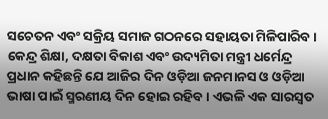ସଚେତନ ଏବଂ ସକ୍ରିୟ ସମାଜ ଗଠନରେ ସହାୟତା ମିଳିପାରିବ ।
କେନ୍ଦ୍ର ଶିକ୍ଷା, ଦକ୍ଷତା ବିକାଶ ଏବଂ ଉଦ୍ୟମିତା ମନ୍ତ୍ରୀ ଧର୍ମେନ୍ଦ୍ର ପ୍ରଧାନ କହିଛନ୍ତି ଯେ ଆଜିର ଦିନ ଓଡ଼ିଆ ଜନମାନସ ଓ ଓଡ଼ିଆ ଭାଷା ପାଇଁ ସ୍ମରଣୀୟ ଦିନ ହୋଇ ରହିବ । ଏଭଳି ଏକ ସାରସ୍ୱତ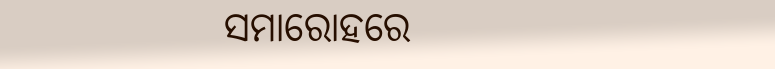ସମାରୋହରେ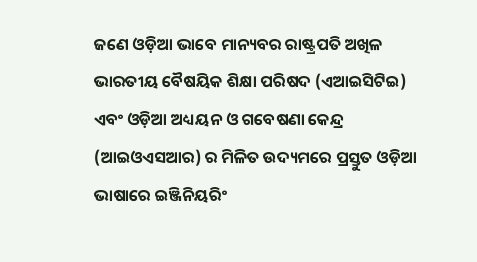ଜଣେ ଓଡ଼ିଆ ଭାବେ ମାନ୍ୟବର ରାଷ୍ଟ୍ରପତି ଅଖିଳ ଭାରତୀୟ ବୈଷୟିକ ଶିକ୍ଷା ପରିଷଦ (ଏଆଇସିଟିଇ) ଏବଂ ଓଡ଼ିଆ ଅଧ୍ୟୟନ ଓ ଗବେଷଣା କେନ୍ଦ୍ର (ଆଇଓଏସଆର) ର ମିଳିତ ଉଦ୍ୟମରେ ପ୍ରସ୍ତୁତ ଓଡ଼ିଆ ଭାଷାରେ ଇଞ୍ଜିନିୟରିଂ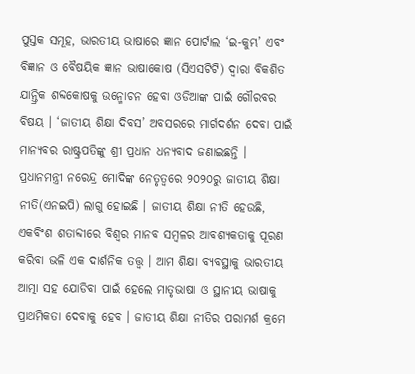ପୁସ୍ତକ ସମୂହ, ଭାରତୀୟ ଭାଷାରେ ଜ୍ଞାନ ପୋର୍ଟାଲ ‘ଇ-କୁମ୍ଭ’ ଏବଂ ବିଜ୍ଞାନ ଓ ବୈଷୟିକ ଜ୍ଞାନ ଭାଷାକୋଷ (ସିଏସଟିଟି) ଦ୍ୱାରା ବିକଶିତ ଯାନ୍ତ୍ରିକ ଶବ୍ଦକୋଷକୁ ଉନ୍ମୋଚନ ହେବା ଓଡିଆଙ୍କ ପାଇଁ ଗୌରବର ବିଷୟ । ‘ଜାତୀୟ ଶିକ୍ଷା ଦିବସ’ ଅବସରରେ ମାର୍ଗଦର୍ଶନ ଦେବା ପାଇଁ ମାନ୍ୟବର ରାଷ୍ଟ୍ରପତିଙ୍କୁ ଶ୍ରୀ ପ୍ରଧାନ ଧନ୍ୟବାଦ ଜଣାଇଛନ୍ତି ।
ପ୍ରଧାନମନ୍ତ୍ରୀ ନରେନ୍ଦ୍ର ମୋଦିଙ୍କ ନେତୃତ୍ୱରେ ୨୦୨୦ରୁ ଜାତୀୟ ଶିକ୍ଷା ନୀତି(ଏନଇପି) ଲାଗୁ ହୋଇଛି । ଜାତୀୟ ଶିକ୍ଷା ନୀତି ହେଉଛି, ଏକବିଂଶ ଶତାବ୍ଦୀରେ ବିଶ୍ୱର ମାନବ ସମ୍ବଳର ଆବଶ୍ୟକତାକୁ ପୂରଣ କରିବା ଭଳି ଏକ ଦାର୍ଶନିକ ତତ୍ତ୍ୱ । ଆମ ଶିକ୍ଷା ବ୍ୟବସ୍ଥାକୁ ଭାରତୀୟ ଆତ୍ମା ସହ ଯୋଡିବା ପାଇଁ ହେଲେ ମାତୃଭାଷା ଓ ସ୍ଥାନୀୟ ଭାଷାକୁ ପ୍ରାଥମିକତା ଦେବାକୁ ହେବ । ଜାତୀୟ ଶିକ୍ଷା ନୀତିର ପରାମର୍ଶ କ୍ରମେ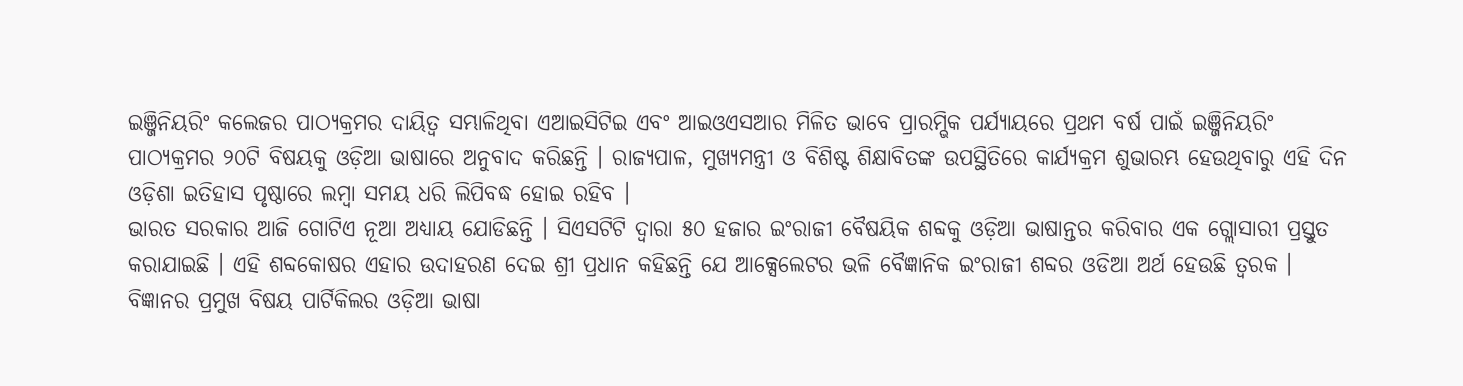ଇଞ୍ଜିନିୟରିଂ କଲେଜର ପାଠ୍ୟକ୍ରମର ଦାୟିତ୍ୱ ସମ୍ଭାଳିଥିବା ଏଆଇସିଟିଇ ଏବଂ ଆଇଓଏସଆର ମିଳିତ ଭାବେ ପ୍ରାରମ୍ଭିକ ପର୍ଯ୍ୟାୟରେ ପ୍ରଥମ ବର୍ଷ ପାଇଁ ଇଞ୍ଜିନିୟରିଂ ପାଠ୍ୟକ୍ରମର ୨୦ଟି ବିଷୟକୁ ଓଡ଼ିଆ ଭାଷାରେ ଅନୁବାଦ କରିଛନ୍ତି । ରାଜ୍ୟପାଳ, ମୁଖ୍ୟମନ୍ତ୍ରୀ ଓ ବିଶିଷ୍ଟ ଶିକ୍ଷାବିତଙ୍କ ଉପସ୍ଥିତିରେ କାର୍ଯ୍ୟକ୍ରମ ଶୁଭାରମ୍ଭ ହେଉଥିବାରୁ ଏହି ଦିନ ଓଡ଼ିଶା ଇତିହାସ ପୃଷ୍ଠାରେ ଲମ୍ବା ସମୟ ଧରି ଲିପିବଦ୍ଧ ହୋଇ ରହିବ ।
ଭାରତ ସରକାର ଆଜି ଗୋଟିଏ ନୂଆ ଅଧ୍ୟାୟ ଯୋଡିଛନ୍ତି । ସିଏସଟିଟି ଦ୍ୱାରା ୫୦ ହଜାର ଇଂରାଜୀ ବୈଷୟିକ ଶବ୍ଦକୁ ଓଡ଼ିଆ ଭାଷାନ୍ତର କରିବାର ଏକ ଗ୍ଲୋସାରୀ ପ୍ରସ୍ତୁତ କରାଯାଇଛି । ଏହି ଶବ୍ଦକୋଷର ଏହାର ଉଦାହରଣ ଦେଇ ଶ୍ରୀ ପ୍ରଧାନ କହିଛନ୍ତି ଯେ ଆକ୍ସେଲେଟର ଭଳି ବୈଜ୍ଞାନିକ ଇଂରାଜୀ ଶବ୍ଦର ଓଡିଆ ଅର୍ଥ ହେଉଛି ତ୍ୱରକ । ବିଜ୍ଞାନର ପ୍ରମୁଖ ବିଷୟ ପାର୍ଟିକିଲର ଓଡ଼ିଆ ଭାଷା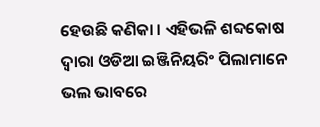ହେଉଛି କଣିକା । ଏହିଭଳି ଶବ୍ଦକୋଷ ଦ୍ୱାରା ଓଡିଆ ଇଞ୍ଜିନିୟରିଂ ପିଲାମାନେ ଭଲ ଭାବରେ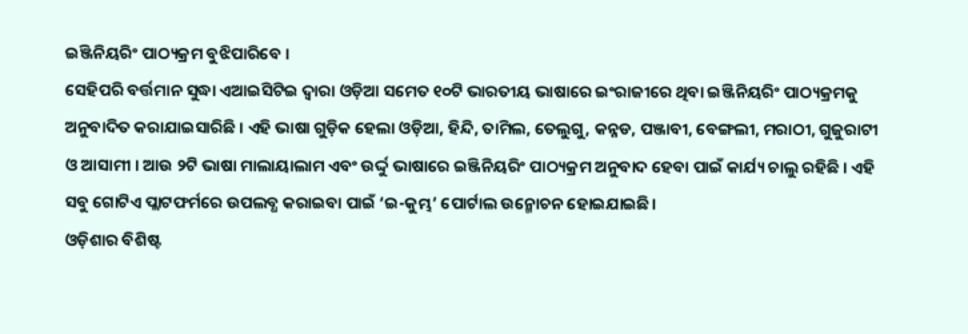ଇଞ୍ଜିନିୟରିଂ ପାଠ୍ୟକ୍ରମ ବୁଝିପାରିବେ ।
ସେହିପରି ବର୍ତ୍ତମାନ ସୁଦ୍ଧା ଏଆଇସିଟିଇ ଦ୍ୱାରା ଓଡ଼ିଆ ସମେତ ୧୦ଟି ଭାରତୀୟ ଭାଷାରେ ଇଂରାଜୀରେ ଥିବା ଇଞ୍ଜିନିୟରିଂ ପାଠ୍ୟକ୍ରମକୁ ଅନୁବାଦିତ କରାଯାଇସାରିଛି । ଏହି ଭାଷା ଗୁଡ଼ିକ ହେଲା ଓଡ଼ିଆ, ହିନ୍ଦି, ତାମିଲ, ତେଲୁଗୁ, କନ୍ନଡ, ପଞ୍ଜାବୀ, ବେଙ୍ଗଲୀ, ମରାଠୀ, ଗୁଜୁରାଟୀ ଓ ଆସାମୀ । ଆଉ ୨ଟି ଭାଷା ମାଲାୟାଲାମ ଏବଂ ଉର୍ଦ୍ଦୁ ଭାଷାରେ ଇଞ୍ଜିନିୟରିଂ ପାଠ୍ୟକ୍ରମ ଅନୁବାଦ ହେବା ପାଇଁ କାର୍ଯ୍ୟ ଚାଲୁ ରହିଛି । ଏହି ସବୁ ଗୋଟିଏ ପ୍ଲାଟଫର୍ମରେ ଉପଲବ୍ଧ କରାଇବା ପାଇଁ ‘ଇ-କୁମ୍ଭ’ ପୋର୍ଟାଲ ଉନ୍ମୋଚନ ହୋଇଯାଇଛି।
ଓଡ଼ିଶାର ବିଶିଷ୍ଟ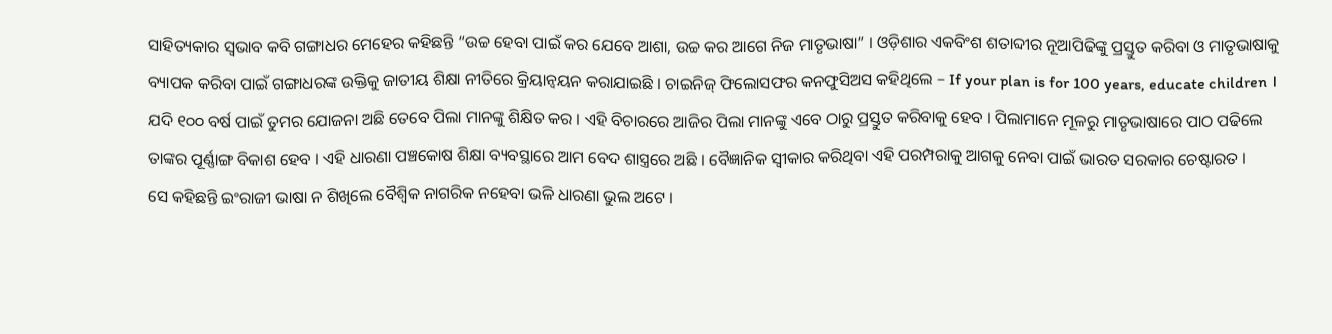ସାହିତ୍ୟକାର ସ୍ୱଭାବ କବି ଗଙ୍ଗାଧର ମେହେର କହିଛନ୍ତି “ଉଚ୍ଚ ହେବା ପାଇଁ କର ଯେବେ ଆଶା, ଉଚ୍ଚ କର ଆଗେ ନିଜ ମାତୃଭାଷା” । ଓଡ଼ିଶାର ଏକବିଂଶ ଶତାବ୍ଦୀର ନୂଆପିଢିଙ୍କୁ ପ୍ରସ୍ତୁତ କରିବା ଓ ମାତୃଭାଷାକୁ ବ୍ୟାପକ କରିବା ପାଇଁ ଗଙ୍ଗାଧରଙ୍କ ଉକ୍ତିକୁ ଜାତୀୟ ଶିକ୍ଷା ନୀତିରେ କ୍ରିୟାନ୍ୱୟନ କରାଯାଇଛି । ଚାଇନିଜ୍ ଫିଲୋସଫର କନଫୁସିଅସ କହିଥିଲେ – If your plan is for 100 years, educate children । ଯଦି ୧୦୦ ବର୍ଷ ପାଇଁ ତୁମର ଯୋଜନା ଅଛି ତେବେ ପିଲା ମାନଙ୍କୁ ଶିକ୍ଷିତ କର । ଏହି ବିଚାରରେ ଆଜିର ପିଲା ମାନଙ୍କୁ ଏବେ ଠାରୁ ପ୍ରସ୍ତୁତ କରିବାକୁ ହେବ । ପିଲାମାନେ ମୂଳରୁ ମାତୃଭାଷାରେ ପାଠ ପଢିଲେ ତାଙ୍କର ପୂର୍ଣ୍ଣାଙ୍ଗ ବିକାଶ ହେବ । ଏହି ଧାରଣା ପଞ୍ଚକୋଷ ଶିକ୍ଷା ବ୍ୟବସ୍ଥାରେ ଆମ ବେଦ ଶାସ୍ତ୍ରରେ ଅଛି । ବୈଜ୍ଞାନିକ ସ୍ୱୀକାର କରିଥିବା ଏହି ପରମ୍ପରାକୁ ଆଗକୁ ନେବା ପାଇଁ ଭାରତ ସରକାର ଚେଷ୍ଟାରତ ।
ସେ କହିଛନ୍ତି ଇଂରାଜୀ ଭାଷା ନ ଶିଖିଲେ ବୈଶ୍ୱିକ ନାଗରିକ ନହେବା ଭଳି ଧାରଣା ଭୁଲ ଅଟେ ।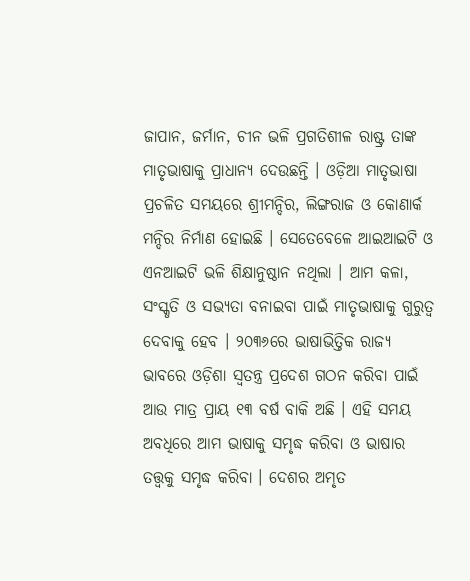ଜାପାନ, ଜର୍ମାନ, ଚୀନ ଭଳି ପ୍ରଗତିଶୀଳ ରାଷ୍ଟ୍ର ତାଙ୍କ ମାତୃଭାଷାକୁ ପ୍ରାଧାନ୍ୟ ଦେଉଛନ୍ତି । ଓଡ଼ିଆ ମାତୃଭାଷା ପ୍ରଚଳିତ ସମୟରେ ଶ୍ରୀମନ୍ଦିର, ଲିଙ୍ଗରାଜ ଓ କୋଣାର୍କ ମନ୍ଦିର ନିର୍ମାଣ ହୋଇଛି । ସେତେବେଳେ ଆଇଆଇଟି ଓ ଏନଆଇଟି ଭଳି ଶିକ୍ଷାନୁଷ୍ଠାନ ନଥିଲା । ଆମ କଳା, ସଂସ୍କୃତି ଓ ସଭ୍ୟତା ବନାଇବା ପାଇଁ ମାତୃଭାଷାକୁ ଗୁରୁତ୍ୱ ଦେବାକୁ ହେବ । ୨୦୩୬ରେ ଭାଷାଭିତ୍ତିକ ରାଜ୍ୟ ଭାବରେ ଓଡ଼ିଶା ସ୍ୱତନ୍ତ୍ର ପ୍ରଦେଶ ଗଠନ କରିବା ପାଇଁ ଆଉ ମାତ୍ର ପ୍ରାୟ ୧୩ ବର୍ଷ ବାକି ଅଛି । ଏହି ସମୟ ଅବଧିରେ ଆମ ଭାଷାକୁ ସମୃଦ୍ଧ କରିବା ଓ ଭାଷାର ତତ୍ତ୍ୱକୁ ସମୃଦ୍ଧ କରିବା । ଦେଶର ଅମୃତ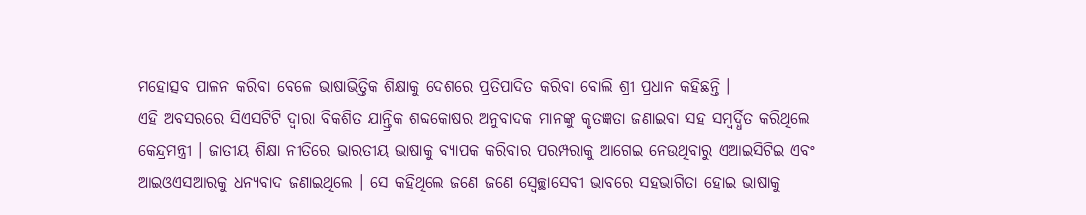ମହୋତ୍ସବ ପାଳନ କରିବା ବେଳେ ଭାଷାଭିତ୍ତିକ ଶିକ୍ଷାକୁ ଦେଶରେ ପ୍ରତିପାଦିତ କରିବା ବୋଲି ଶ୍ରୀ ପ୍ରଧାନ କହିଛନ୍ତି ।
ଏହି ଅବସରରେ ସିଏସଟିଟି ଦ୍ୱାରା ବିକଶିତ ଯାନ୍ତ୍ରିକ ଶବ୍ଦକୋଷର ଅନୁବାଦକ ମାନଙ୍କୁ କୃତଜ୍ଞତା ଜଣାଇବା ସହ ସମ୍ବର୍ଦ୍ଧିତ କରିଥିଲେ କେନ୍ଦ୍ରମନ୍ତ୍ରୀ । ଜାତୀୟ ଶିକ୍ଷା ନୀତିରେ ଭାରତୀୟ ଭାଷାକୁ ବ୍ୟାପକ କରିବାର ପରମ୍ପରାକୁ ଆଗେଇ ନେଉଥିବାରୁ ଏଆଇସିଟିଇ ଏବଂ ଆଇଓଏସଆରକୁ ଧନ୍ୟବାଦ ଜଣାଇଥିଲେ । ସେ କହିଥିଲେ ଜଣେ ଜଣେ ସ୍ୱେଚ୍ଛାସେବୀ ଭାବରେ ସହଭାଗିତା ହୋଇ ଭାଷାକୁ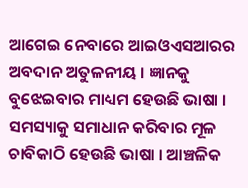ଆଗେଇ ନେବାରେ ଆଇଓଏସଆରର ଅବଦାନ ଅତୁଳନୀୟ । ଜ୍ଞାନକୁ ବୁଝେଇବାର ମାଧ୍ୟମ ହେଉଛି ଭାଷା । ସମସ୍ୟାକୁ ସମାଧାନ କରିବାର ମୂଳ ଚାବିକାଠି ହେଉଛି ଭାଷା । ଆଞ୍ଚଳିକ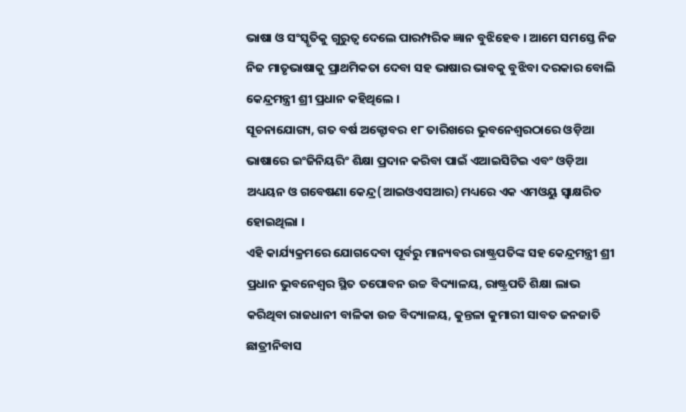ଭାଷା ଓ ସଂସ୍କୃତିକୁ ଗୁରୁତ୍ୱ ଦେଲେ ପାରମ୍ପରିକ ଜ୍ଞାନ ବୁଝିହେବ । ଆମେ ସମସ୍ତେ ନିଜ ନିଜ ମାତୃଭାଷାକୁ ପ୍ରାଥମିକତା ଦେବା ସହ ଭାଷାର ଭାବକୁ ବୁଝିବା ଦରକାର ବୋଲି କେନ୍ଦ୍ରମନ୍ତ୍ରୀ ଶ୍ରୀ ପ୍ରଧାନ କହିଥିଲେ ।
ସୂଚନାଯୋଗ୍ୟ, ଗତ ବର୍ଷ ଅକ୍ଟୋବର ୧୮ ତାରିଖରେ ଭୁବନେଶ୍ୱରଠାରେ ଓଡ଼ିଆ ଭାଷାରେ ଇଂଜିନିୟରିଂ ଶିକ୍ଷା ପ୍ରଦାନ କରିବା ପାଇଁ ଏଆଇସିଟିଇ ଏବଂ ଓଡ଼ିଆ ଅଧ୍ୟୟନ ଓ ଗବେଷଣା କେନ୍ଦ୍ର(ଆଇଓଏସଆର) ମଧ୍ୟରେ ଏକ ଏମଓୟୁ ସ୍ୱାକ୍ଷରିତ ହୋଇଥିଲା ।
ଏହି କାର୍ଯ୍ୟକ୍ରମରେ ଯୋଗଦେବା ପୂର୍ବରୁ ମାନ୍ୟବର ରାଷ୍ଟ୍ରପତିଙ୍କ ସହ କେନ୍ଦ୍ରମନ୍ତ୍ରୀ ଶ୍ରୀ ପ୍ରଧାନ ଭୁବନେଶ୍ୱର ସ୍ଥିତ ତପୋବନ ଉଚ୍ଚ ବିଦ୍ୟାଳୟ, ରାଷ୍ଟ୍ରପତି ଶିକ୍ଷା ଲାଭ କରିଥିବା ରାଜଧାନୀ ବାଳିକା ଉଚ୍ଚ ବିଦ୍ୟାଳୟ, କୁନ୍ତଳା କୁମାରୀ ସାବତ ଜନଜାତି ଛାତ୍ରୀନିବାସ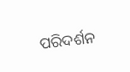ପରିଦର୍ଶନ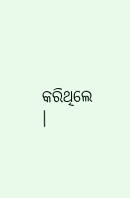କରିଥିଲେ ।